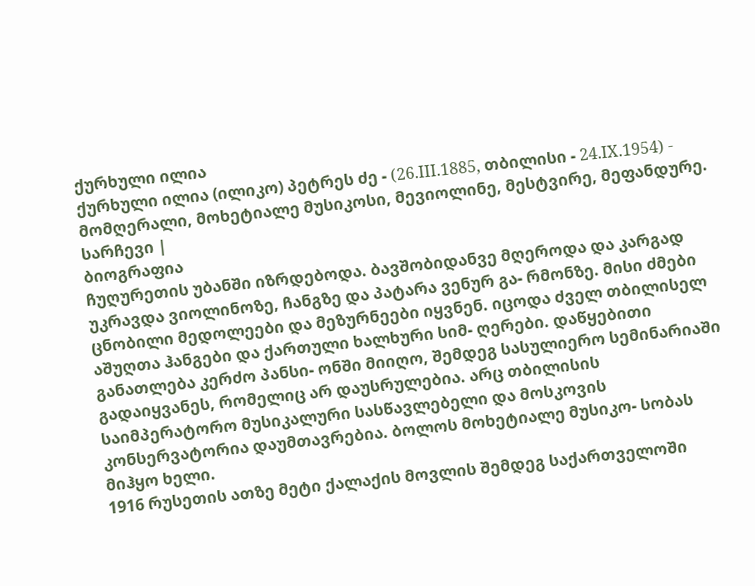ქურხული ილია
ქურხული ილია (ილიკო) პეტრეს ძე - (26.III.1885, თბილისი - 24.IX.1954) - მომღერალი, მოხეტიალე მუსიკოსი, მევიოლინე, მესტვირე, მეფანდურე.
სარჩევი |
ბიოგრაფია
ჩუღურეთის უბანში იზრდებოდა. ბავშობიდანვე მღეროდა და კარგად უკრავდა ვიოლინოზე, ჩანგზე და პატარა ვენურ გა- რმონზე. მისი ძმები ცნობილი მედოლეები და მეზურნეები იყვნენ. იცოდა ძველ თბილისელ აშუღთა ჰანგები და ქართული ხალხური სიმ- ღერები. დაწყებითი განათლება კერძო პანსი- ონში მიიღო, შემდეგ სასულიერო სემინარიაში გადაიყვანეს, რომელიც არ დაუსრულებია. არც თბილისის საიმპერატორო მუსიკალური სასწავლებელი და მოსკოვის კონსერვატორია დაუმთავრებია. ბოლოს მოხეტიალე მუსიკო- სობას მიჰყო ხელი.
1916 რუსეთის ათზე მეტი ქალაქის მოვლის შემდეგ საქართველოში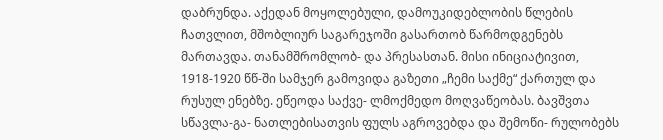დაბრუნდა. აქედან მოყოლებული, დამოუკიდებლობის წლების ჩათვლით, მშობლიურ საგარეჯოში გასართობ წარმოდგენებს მართავდა. თანამშრომლობ- და პრესასთან. მისი ინიციატივით, 1918-1920 წწ-ში სამჯერ გამოვიდა გაზეთი „ჩემი საქმე“ ქართულ და რუსულ ენებზე. ეწეოდა საქვე- ლმოქმედო მოღვაწეობას. ბავშვთა სწავლა-გა- ნათლებისათვის ფულს აგროვებდა და შემოწი- რულობებს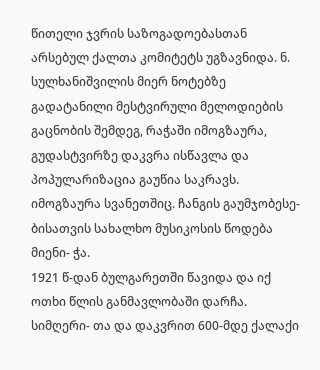წითელი ჯვრის საზოგადოებასთან არსებულ ქალთა კომიტეტს უგზავნიდა. ნ. სულხანიშვილის მიერ ნოტებზე გადატანილი მესტვირული მელოდიების გაცნობის შემდეგ, რაჭაში იმოგზაურა, გუდასტვირზე დაკვრა ისწავლა და პოპულარიზაცია გაუწია საკრავს. იმოგზაურა სვანეთშიც. ჩანგის გაუმჯობესე- ბისათვის სახალხო მუსიკოსის წოდება მიენი- ჭა.
1921 წ-დან ბულგარეთში წავიდა და იქ ოთხი წლის განმავლობაში დარჩა. სიმღერი- თა და დაკვრით 600-მდე ქალაქი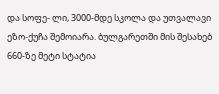და სოფე- ლი, 3000-მდე სკოლა და უთვალავი ეზო-ქუჩა შემოიარა. ბულგარეთში მის შესახებ 660-ზე მეტი სტატია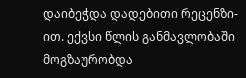დაიბეჭდა დადებითი რეცენზი- ით. ექვსი წლის განმავლობაში მოგზაურობდა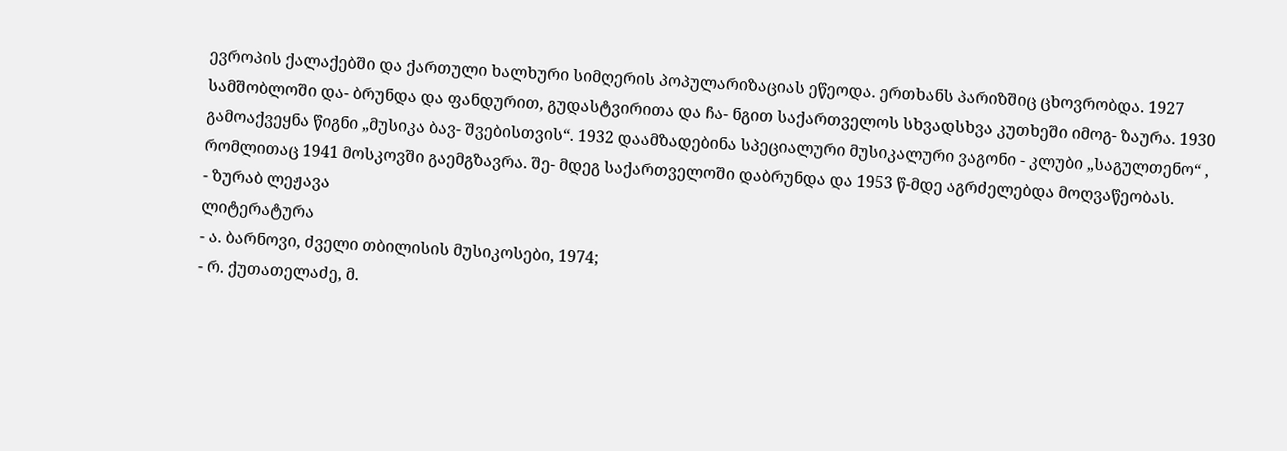ევროპის ქალაქებში და ქართული ხალხური სიმღერის პოპულარიზაციას ეწეოდა. ერთხანს პარიზშიც ცხოვრობდა. 1927 სამშობლოში და- ბრუნდა და ფანდურით, გუდასტვირითა და ჩა- ნგით საქართველოს სხვადსხვა კუთხეში იმოგ- ზაურა. 1930 გამოაქვეყნა წიგნი „მუსიკა ბავ- შვებისთვის“. 1932 დაამზადებინა სპეციალური მუსიკალური ვაგონი - კლუბი „საგულთენო“ , რომლითაც 1941 მოსკოვში გაემგზავრა. შე- მდეგ საქართველოში დაბრუნდა და 1953 წ-მდე აგრძელებდა მოღვაწეობას.
- ზურაბ ლეჟავა
ლიტერატურა
- ა. ბარნოვი, ძველი თბილისის მუსიკოსები, 1974;
- რ. ქუთათელაძე, მ.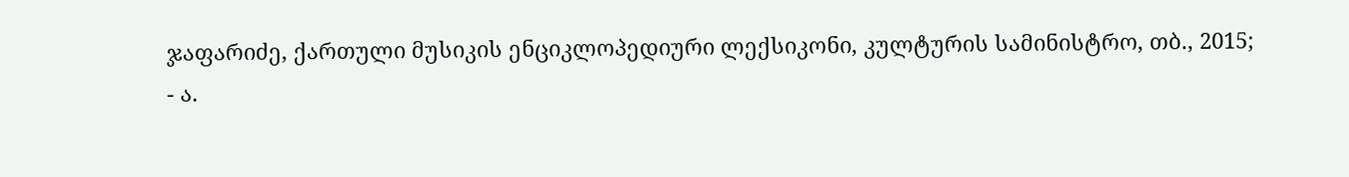ჯაფარიძე, ქართული მუსიკის ენციკლოპედიური ლექსიკონი, კულტურის სამინისტრო, თბ., 2015;
- ა.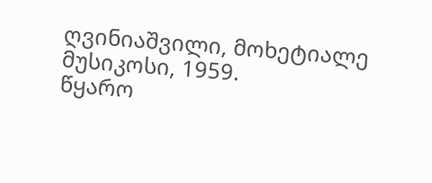ღვინიაშვილი, მოხეტიალე მუსიკოსი, 1959.
წყარო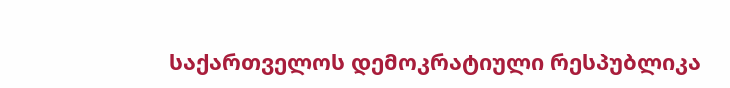საქართველოს დემოკრატიული რესპუბლიკა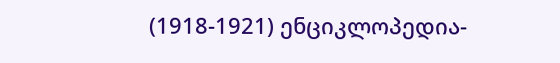(1918-1921) ენციკლოპედია-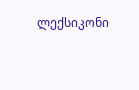ლექსიკონი